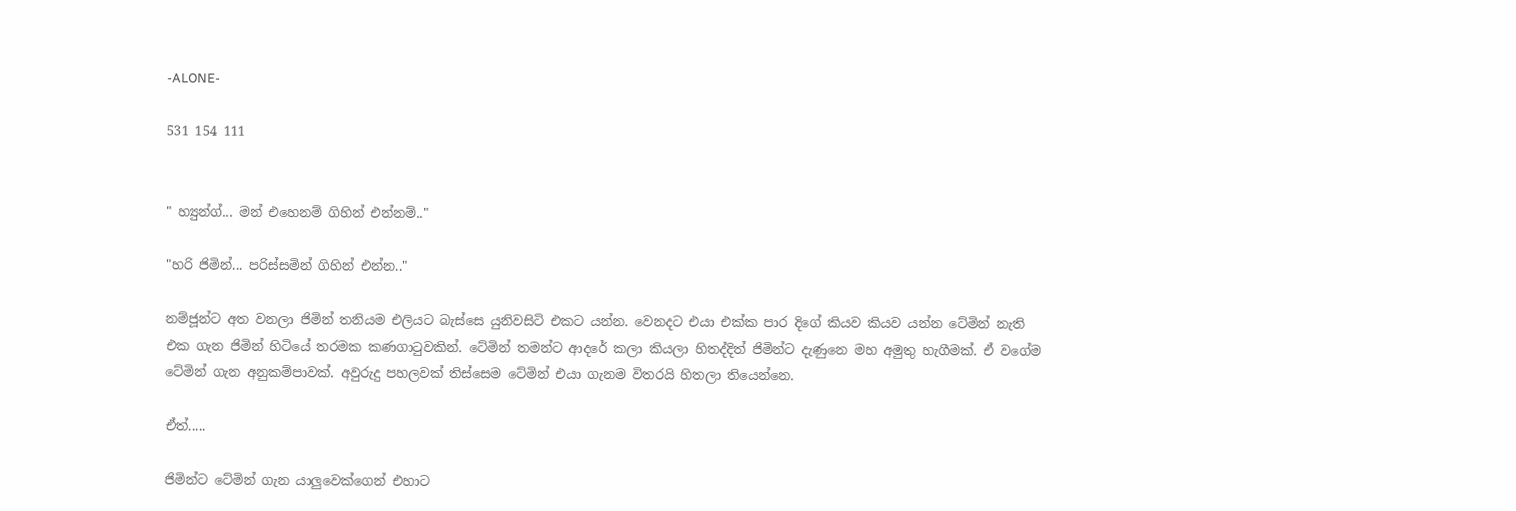-ALONE-

531 154 111


" හ්‍යුන්ග්... මන් එහෙනම් ගිහින් එන්නම්.."

"හරි ජිමින්... පරිස්සමින් ගිහින් එන්න.."

නම්ජූන්ට අත වනලා ජිමින් තනියම එලියට බැස්සෙ යුනිවසිටි එකට යන්න. වෙනදට එයා එක්ක පාර දිගේ කියව කියව යන්න ටේමින් නැති එක ගැන ජිමින් හිටියේ තරමක කණගාටුවකින්. ටේමින් තමන්ට ආදරේ කලා කියලා හිතද්දිත් ජිමින්ට දැණුනෙ මහ අමුතු හැගීමක්. ඒ වගේම ටේමින් ගැන අනුකම්පාවක්. අවුරුදු පහලවක් තිස්සෙම ටේමින් එයා ගැනම විතරයි හිතලා තියෙන්නෙ.

ඒත්.....

ජිමින්ට ටේමින් ගැන යාලුවෙක්ගෙන් එහාට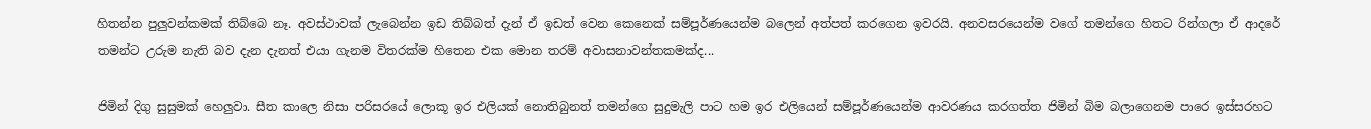හිතන්න පුලුවන්කමක් තිබ්බෙ නෑ. අවස්ථාවක් ලැබෙන්න ඉඩ තිබ්බත් දැන් ඒ ඉඩත් වෙන කෙනෙක් සම්පූර්ණයෙන්ම බලෙන් අත්පත් කරගෙන ඉවරයි. අනවසරයෙන්ම වගේ තමන්ගෙ හිතට රින්ගලා ඒ ආදරේ තමන්ට උරුම නැති බව දැන දැනත් එයා ගැනම විතරක්ම හිතෙන එක මොන තරම් අවාසනාවන්තකමක්ද...

ජිමින් දිගු සුසුමක් හෙලුවා. සීත කාලෙ නිසා පරිසරයේ ලොකූ ඉර එලියක් නොතිබුනත් තමන්ගෙ සුදුමැලි පාට හම ඉර එලියෙන් සම්පූර්ණයෙන්ම ආවරණය කරගත්ත ජිමින් බිම බලාගෙනම පාරෙ ඉස්සරහට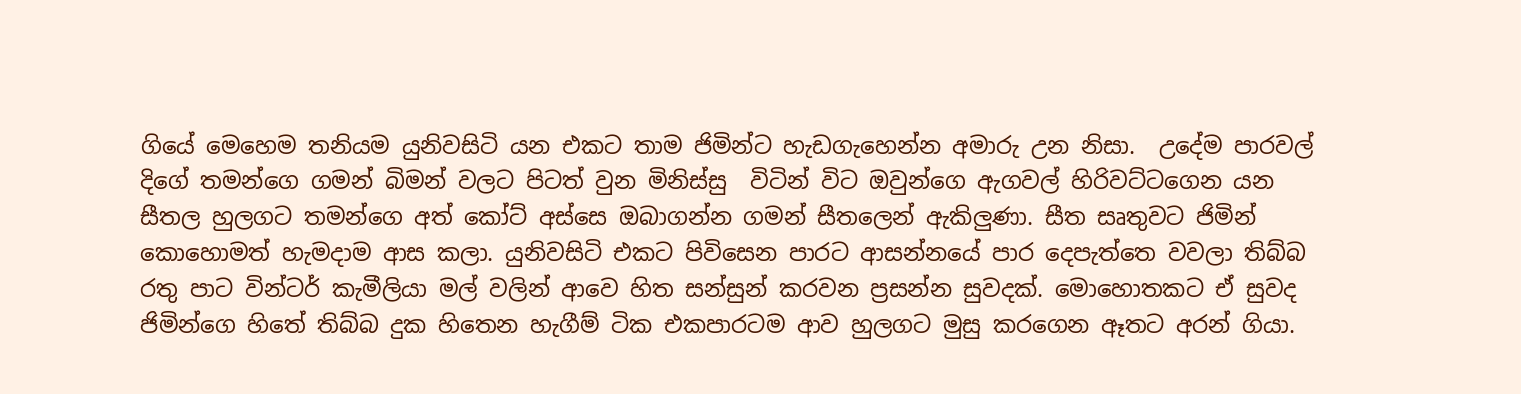ගියේ මෙහෙම තනියම යුනිවසිටි යන එකට තාම ජිමින්ට හැඩගැහෙන්න අමාරු උන නිසා.  උදේම පාරවල් දිගේ තමන්ගෙ ගමන් බිමන් වලට පිටත් වුන මිනිස්සු  විටින් විට ඔවුන්ගෙ ඇගවල් හිරිවට්ටගෙන යන සීතල හුලගට තමන්ගෙ අත් කෝට් අස්සෙ ඔබාගන්න ගමන් සීතලෙන් ඇකිලුණා. සීත සෘතුවට ජිමින් කොහොමත් හැමදාම ආස කලා. යුනිවසිටි එකට පිවිසෙන පාරට ආසන්නයේ පාර දෙපැත්තෙ වවලා තිබ්බ රතු පාට වින්ටර් කැමීලියා මල් වලින් ආවෙ හිත සන්සුන් කරවන ප්‍රසන්න සුවදක්. මොහොතකට ඒ සුවද ජිමින්ගෙ හිතේ තිබ්බ දුක හිතෙන හැගීම් ටික එකපාරටම ආව හුලගට මුසු කරගෙන ඈතට අරන් ගියා.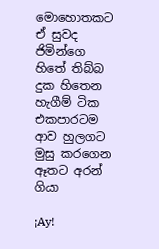මොහොතකට ඒ සුවද ජිමින්ගෙ හිතේ තිබ්බ දුක හිතෙන හැගීම් ටික එකපාරටම ආව හුලගට මුසු කරගෙන ඈතට අරන් ගියා

¡Ay!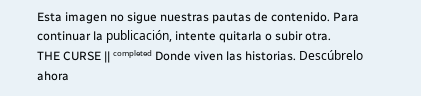Esta imagen no sigue nuestras pautas de contenido. Para continuar la publicación, intente quitarla o subir otra.
THE CURSE || ᶜᵒᵐᵖˡᵉᵗᵉᵈ Donde viven las historias. Descúbrelo ahora